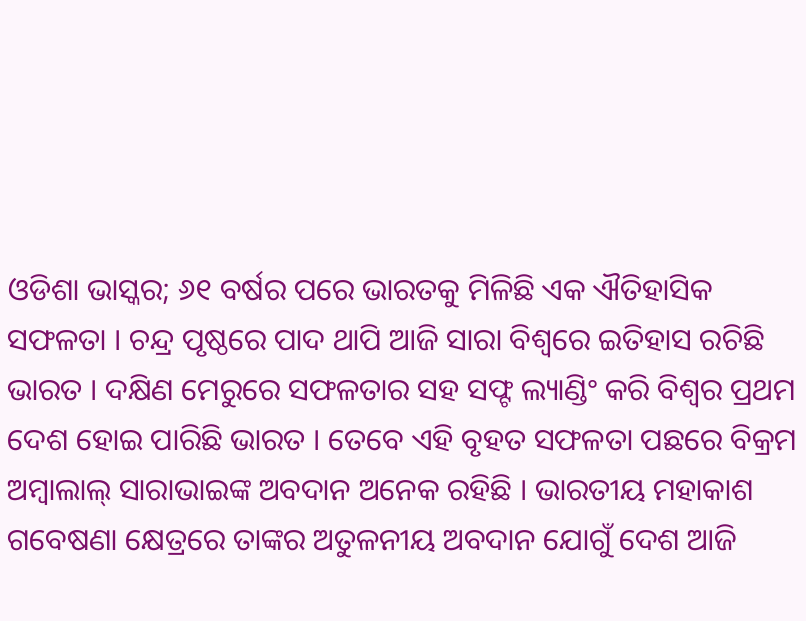ଓଡିଶା ଭାସ୍କର; ୬୧ ବର୍ଷର ପରେ ଭାରତକୁ ମିଳିଛି ଏକ ଐତିହାସିକ ସଫଳତା । ଚନ୍ଦ୍ର ପୃଷ୍ଠରେ ପାଦ ଥାପି ଆଜି ସାରା ବିଶ୍ୱରେ ଇତିହାସ ରଚିଛି ଭାରତ । ଦକ୍ଷିଣ ମେରୁରେ ସଫଳତାର ସହ ସଫ୍ଟ ଲ୍ୟାଣ୍ଡିଂ କରି ବିଶ୍ୱର ପ୍ରଥମ ଦେଶ ହୋଇ ପାରିଛି ଭାରତ । ତେବେ ଏହି ବୃହତ ସଫଳତା ପଛରେ ବିକ୍ରମ ଅମ୍ବାଲାଲ୍ ସାରାଭାଇଙ୍କ ଅବଦାନ ଅନେକ ରହିଛି । ଭାରତୀୟ ମହାକାଶ ଗବେଷଣା କ୍ଷେତ୍ରରେ ତାଙ୍କର ଅତୁଳନୀୟ ଅବଦାନ ଯୋଗୁଁ ଦେଶ ଆଜି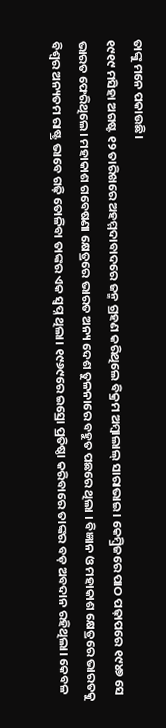ତାଙ୍କୁ ମନେ ପକାଉଛି।
୧୯୧୯ ମସିହା ଅଗଷ୍ଟ ୧୨ ତାରିଖରେ ଅହମ୍ମଦାବାଦରେ ଜନ୍ମ ଗ୍ରହଣ କରିଥିଲେ ବିକ୍ରମ ଅମ୍ବାଲାଲ୍ ସାରାଭାଇ। କେମ୍ବ୍ରିଜରେ ପାଠ ପଢ଼ାପରେ ୧୯୪୭ ସେ ଭାରତ ଫେରିଥିଲେ। ମହାକାଶ ଗବେଷଣା କ୍ଷେତ୍ରରେ ଭାରତ ଅନ୍ୟ ଦେଶ ତୁଳନାରେ ବହୁତ ପଛରେ ଥିଲା । ବିଜ୍ଞାନ ଓ ମହାକାଶ କ୍ଷେତ୍ରରେ ଭାରତକୁ ବିଶ୍ୱର ଅନ୍ୟତମ ରାଷ୍ଟ୍ର ଭାବେ ଗଢ଼ି ତୋଳିବା ତାଙ୍କର ଏକ ସ୍ୱପ୍ନ ଥିଲା। ୧୯୬୯ରେ ଇସ୍ରୋ ପ୍ରତିଷ୍ଠା କରିବାରେ ତାଙ୍କର ବଡ଼ ଅବଦାନ ରହିଥିଲା। କେବଳ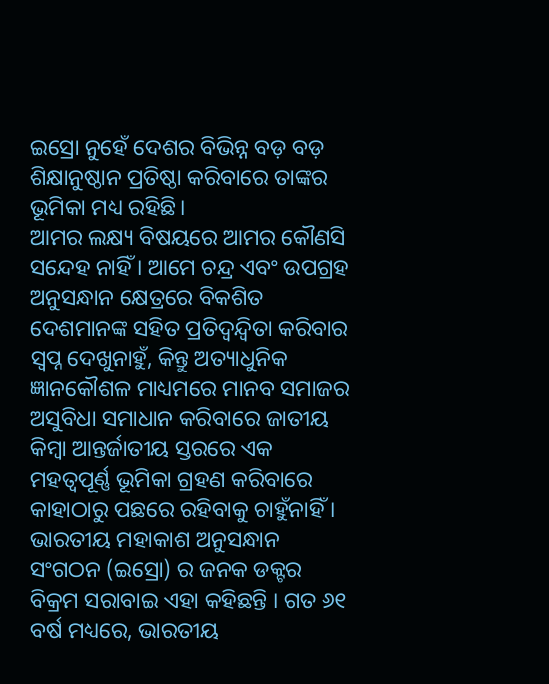ଇସ୍ରୋ ନୁହେଁ ଦେଶର ବିଭିନ୍ନ ବଡ଼ ବଡ଼ ଶିକ୍ଷାନୁଷ୍ଠାନ ପ୍ରତିଷ୍ଠା କରିବାରେ ତାଙ୍କର ଭୂମିକା ମଧ୍ୟ ରହିଛି।
ଆମର ଲକ୍ଷ୍ୟ ବିଷୟରେ ଆମର କୌଣସି ସନ୍ଦେହ ନାହିଁ । ଆମେ ଚନ୍ଦ୍ର ଏବଂ ଉପଗ୍ରହ ଅନୁସନ୍ଧାନ କ୍ଷେତ୍ରରେ ବିକଶିତ ଦେଶମାନଙ୍କ ସହିତ ପ୍ରତିଦ୍ୱନ୍ଦ୍ୱିତା କରିବାର ସ୍ୱପ୍ନ ଦେଖୁନାହୁଁ, କିନ୍ତୁ ଅତ୍ୟାଧୁନିକ ଜ୍ଞାନକୌଶଳ ମାଧ୍ୟମରେ ମାନବ ସମାଜର ଅସୁବିଧା ସମାଧାନ କରିବାରେ ଜାତୀୟ କିମ୍ବା ଆନ୍ତର୍ଜାତୀୟ ସ୍ତରରେ ଏକ ମହତ୍ୱପୂର୍ଣ୍ଣ ଭୂମିକା ଗ୍ରହଣ କରିବାରେ କାହାଠାରୁ ପଛରେ ରହିବାକୁ ଚାହୁଁନାହିଁ । ଭାରତୀୟ ମହାକାଶ ଅନୁସନ୍ଧାନ ସଂଗଠନ (ଇସ୍ରୋ) ର ଜନକ ଡକ୍ଟର ବିକ୍ରମ ସରାବାଇ ଏହା କହିଛନ୍ତି । ଗତ ୬୧ ବର୍ଷ ମଧ୍ୟରେ, ଭାରତୀୟ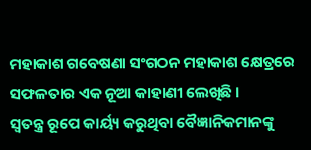ମହାକାଶ ଗବେଷଣା ସଂଗଠନ ମହାକାଶ କ୍ଷେତ୍ରରେ ସଫଳତାର ଏକ ନୂଆ କାହାଣୀ ଲେଖିଛି ।
ସ୍ୱତନ୍ତ୍ର ରୂପେ କାର୍ୟ୍ୟ କରୁଥିବା ବୈଜ୍ଞାନିକମାନଙ୍କୁ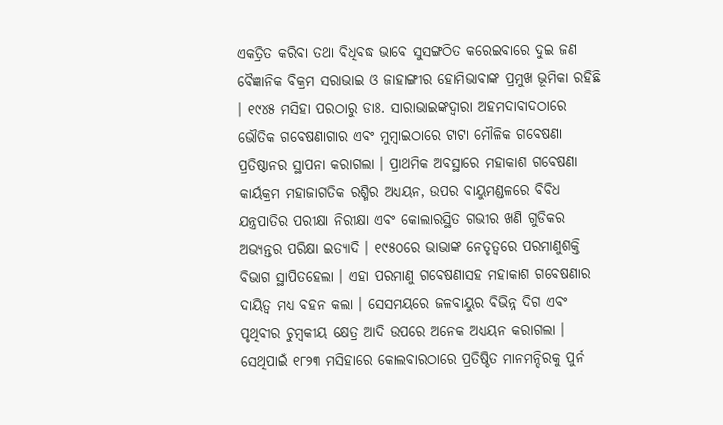ଏକତ୍ରିତ କରିବା ତଥା ବିଧିବଦ୍ଧ ଭାବେ ସୁସଙ୍ଗଠିତ କରେଇବାରେ ଦୁଇ ଜଣ ବୈଜ୍ଞାନିକ ବିକ୍ରମ ସରାଭାଇ ଓ ଜାହାଙ୍ଗୀର ହୋମିଭାବାଙ୍କ ପ୍ରମୁଖ ଭୂମିକା ରହିଛି । ୧୯୪୫ ମସିହା ପରଠାରୁ ଡାଃ. ସାରାଭାଇଙ୍କଦ୍ୱାରା ଅହମଦାବାଦଠାରେ ଭୌତିକ ଗବେଷଣାଗାର ଏବଂ ମୁମ୍ବାଇଠାରେ ଟାଟା ମୌଳିକ ଗବେଷଣା ପ୍ରତିଷ୍ଠାନର ସ୍ଥାପନା କରାଗଲା । ପ୍ରାଥମିକ ଅବସ୍ଥାରେ ମହାକାଶ ଗବେଷଣା କାର୍ୟକ୍ରମ ମହାଜାଗତିକ ରଶ୍ମିର ଅଧ୍ୟୟନ, ଉପର ବାୟୁମଣ୍ଡଳରେ ବିବିଧ ଯନ୍ତ୍ରପାତିର ପରୀକ୍ଷା ନିରୀକ୍ଷା ଏବଂ କୋଲାରସ୍ଥିତ ଗଭୀର ଖଣି ଗୁଡିକର ଅଭ୍ୟନ୍ତର ପରିକ୍ଷା ଇତ୍ୟାଦି । ୧୯୫୦ରେ ଭାଭାଙ୍କ ନେତୃତ୍ୱରେ ପରମାଣୁଶକ୍ତି ବିଭାଗ ସ୍ଥାପିତହେଲା । ଏହା ପରମାଣୁ ଗବେଷଣାସହ ମହାକାଶ ଗବେଷଣାର ଦାୟିତ୍ୱ ମଧ୍ୟ ବହନ କଲା । ସେସମୟରେ ଜଳବାୟୁର ବିଭିନ୍ନ ଦିଗ ଏବଂ ପୃଥିବୀର ଚୁମ୍ବକୀୟ କ୍ଷେତ୍ର ଆଦି ଉପରେ ଅନେକ ଅଧ୍ୟୟନ କରାଗଲା । ସେଥିପାଇଁ ୧୮୨୩ ମସିହାରେ କୋଲବାରଠାରେ ପ୍ରତିଷ୍ଠିତ ମାନମନ୍ଦିରକୁ ପୁର୍ନ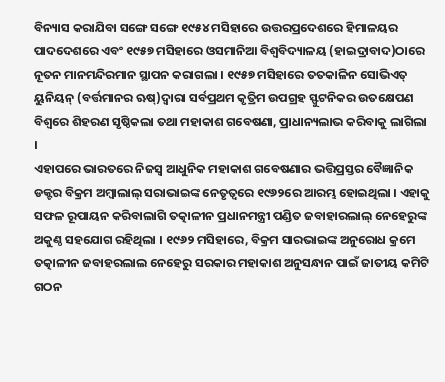ବିନ୍ୟାସ କରାଯିବା ସଙ୍ଗେ ସଙ୍ଗେ ୧୯୫୪ ମସିହାରେ ଉତ୍ତରପ୍ରଦେଶରେ ହିମାଳୟର ପାଦଦେଶରେ ଏବଂ ୧୯୫୭ ମସିହାରେ ଓସମାନିଆ ବିଶ୍ୱବିଦ୍ୟାଳୟ (ହାଇଦ୍ରାବାଦ)ଠାରେ ନୂତନ ମାନମନ୍ଦିରମାନ ସ୍ଥାପନ କରାଗଲା । ୧୯୫୭ ମସିହାରେ ତତକାଳିନ ସୋଭିଏତ୍ ୟୁନିୟନ୍ (ବର୍ତ୍ତମାନର ଋଷ୍)ଦ୍ୱାରା ସର୍ବପ୍ରଥମ କୃତ୍ରିମ ଉପଗ୍ରହ ସ୍ଫୁଟନିକର ଉତକ୍ଷେପଣ ବିଶ୍ୱରେ ଶିହରଣ ସୃଷ୍ଠିକଲା ତଥା ମହାକାଶ ଗବେଷଣା, ପ୍ରାଧାନ୍ୟଲାଭ କରିବାକୁ ଲାଗିଲା ।
ଏହାପରେ ଭାରତରେ ନିଜସ୍ୱ ଆଧୁନିକ ମହାକାଶ ଗବେଷଣାର ଭତ୍ତିପ୍ରସ୍ତର ବୈଜ୍ଞାନିକ ଡକ୍ଟର ବିକ୍ରମ ଅମ୍ବାଲାଲ୍ ସରାଭାଇଙ୍କ ନେତୃତ୍ୱରେ ୧୯୬୨ରେ ଆରମ୍ଭ ହୋଇଥିଲା । ଏହାକୁ ସଫଳ ରୂପାୟନ କରିବାଲାଗି ତତ୍କାଳୀନ ପ୍ରଧାନମନ୍ତ୍ରୀ ପଣ୍ଡିତ ଜବାହାରଲାଲ୍ ନେହେରୁଙ୍କ ଅକୁଣ୍ଠ ସହଯୋଗ ରହିଥିଲା । ୧୯୬୨ ମସିହାରେ, ବିକ୍ରମ ସାରଭାଇଙ୍କ ଅନୁରୋଧ କ୍ରମେ ତତ୍କାଳୀନ ଜବାହରଲାଲ ନେହେରୁ ସରକାର ମହାକାଶ ଅନୁସନ୍ଧାନ ପାଇଁ ଜାତୀୟ କମିଟି ଗଠନ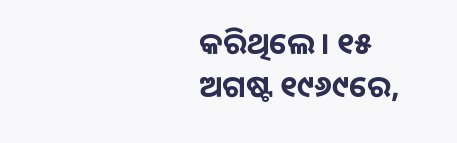କରିଥିଲେ । ୧୫ ଅଗଷ୍ଟ ୧୯୬୯ରେ,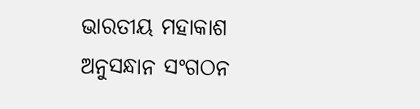ଭାରତୀୟ ମହାକାଶ ଅନୁସନ୍ଧାନ ସଂଗଠନ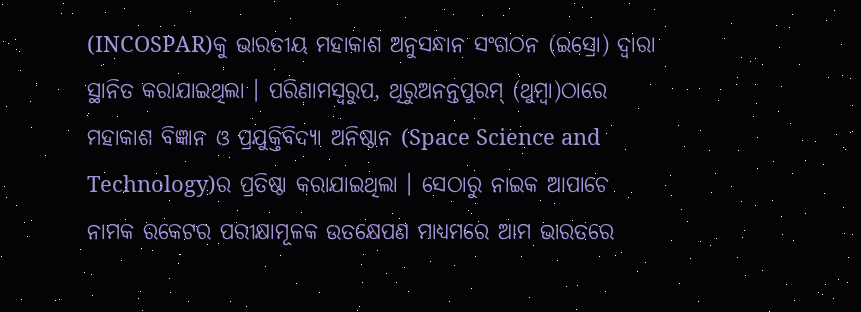(INCOSPAR)କୁ ଭାରତୀୟ ମହାକାଶ ଅନୁସନ୍ଧାନ ସଂଗଠନ (ଇସ୍ରୋ) ଦ୍ୱାରା ସ୍ଥାନିତ କରାଯାଇଥିଲା । ପରିଣାମସ୍ୱରୁପ, ଥିରୁଅନନ୍ତପୁରମ୍ (ଥୁମ୍ବା)ଠାରେ ମହାକାଶ ବିଜ୍ଞାନ ଓ ପ୍ରଯୁକ୍ତିବିଦ୍ୟା ଅନିଷ୍ଠାନ (Space Science and Technology)ର ପ୍ରତିଷ୍ଠା କରାଯାଇଥିଲା । ସେଠାରୁ ନାଇକ ଆପାଚେ ନାମକ ରକେଟର ପରୀକ୍ଷାମୂଳକ ଉତକ୍ଷେପଣ ମାଧ୍ୟମରେ ଆମ ଭାରତରେ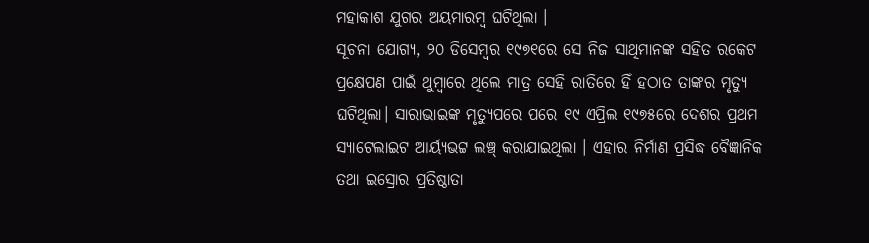ମହାକାଶ ଯୁଗର ଅୟମାରମ୍ବ ଘଟିଥିଲା ।
ସୂଚନା ଯୋଗ୍ୟ, ୨୦ ଡିସେମ୍ବର ୧୯୭୧ରେ ସେ ନିଜ ସାଥିମାନଙ୍କ ସହିତ ରକେଟ ପ୍ରକ୍ଷେପଣ ପାଇଁ ଥୁମ୍ବାରେ ଥିଲେ ମାତ୍ର ସେହି ରାତିରେ ହିଁ ହଠାତ ତାଙ୍କର ମୃତ୍ୟୁ ଘଟିଥିଲା। ସାରାଭାଇଙ୍କ ମୃତ୍ୟୁପରେ ପରେ ୧୯ ଏପ୍ରିଲ ୧୯୭୫ରେ ଦେଶର ପ୍ରଥମ ସ୍ୟାଟେଲାଇଟ ଆର୍ୟ୍ୟଭଟ୍ଟ ଲଞ୍ଚ୍ କରାଯାଇଥିଲା । ଏହାର ନିର୍ମାଣ ପ୍ରସିଦ୍ଧ ବୈଜ୍ଞାନିକ ତଥା ଇସ୍ରୋର ପ୍ରତିଷ୍ଠାତା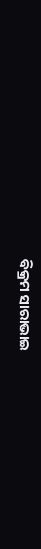ବିକ୍ରମ ସାରାଭାଇ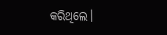କରିଥିଲେ।